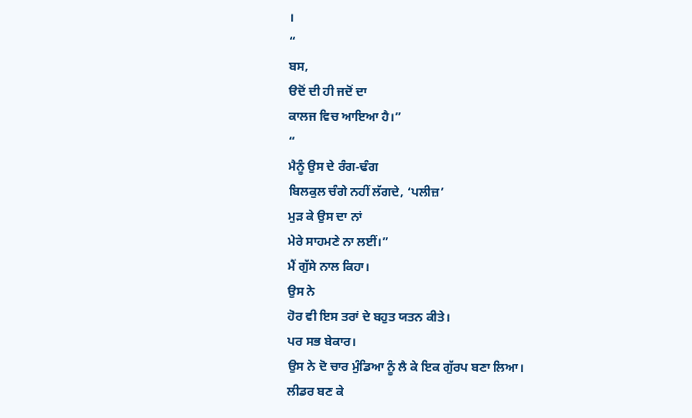।
“
ਬਸ,
ੳਦੋਂ ਦੀ ਹੀ ਜਦੋਂ ਦਾ
ਕਾਲਜ ਵਿਚ ਆਇਆ ਹੈ।”
“
ਮੈਨੂੰ ਉਸ ਦੇ ਰੰਗ-ਢੰਗ
ਬਿਲਕੁਲ ਚੰਗੇ ਨਹੀਂ ਲੱਗਦੇ, ‘ਪਲੀਜ਼’
ਮੁੜ ਕੇ ਉਸ ਦਾ ਨਾਂ
ਮੇਰੇ ਸਾਹਮਣੇ ਨਾ ਲਈਂ।”
ਮੈਂ ਗੁੱਸੇ ਨਾਲ ਕਿਹਾ।
ਉਸ ਨੇ
ਹੋਰ ਵੀ ਇਸ ਤਰਾਂ ਦੇ ਬਹੁਤ ਯਤਨ ਕੀਤੇ।
ਪਰ ਸਭ ਬੇਕਾਰ।
ਉਸ ਨੇ ਦੋ ਚਾਰ ਮੁੰਡਿਆ ਨੂੰ ਲੈ ਕੇ ਇਕ ਗੁੱਰਪ ਬਣਾ ਲਿਆ।
ਲੀਡਰ ਬਣ ਕੇ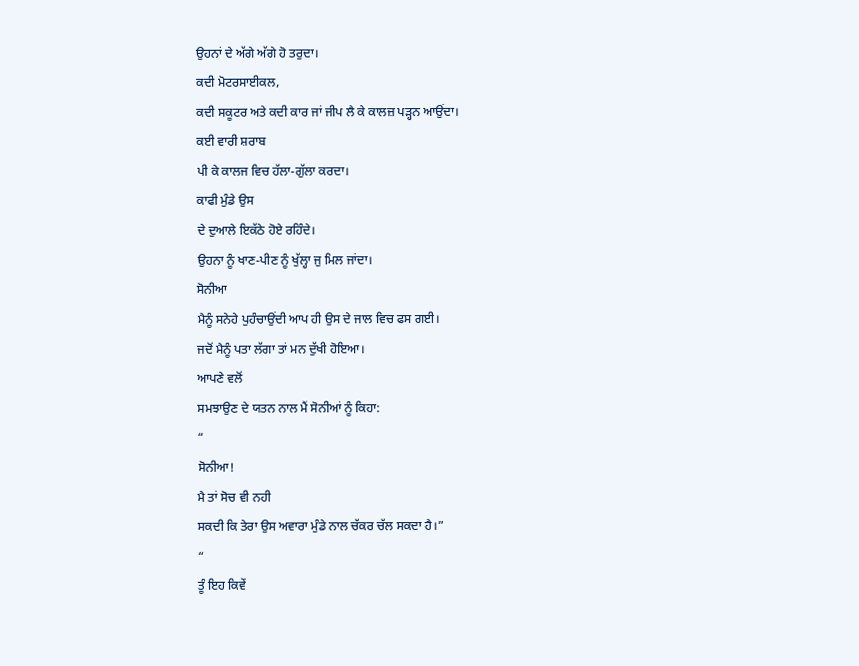ਉਹਨਾਂ ਦੇ ਅੱਗੇ ਅੱਗੇ ਹੋ ਤਰੁਦਾ।
ਕਦੀ ਮੋਟਰਸਾਈਕਲ,
ਕਦੀ ਸਕੂਟਰ ਅਤੇ ਕਦੀ ਕਾਰ ਜਾਂ ਜੀਪ ਲੈ ਕੇ ਕਾਲਜ਼ ਪੜ੍ਹਨ ਆਉਂਦਾ।
ਕਈ ਵਾਰੀ ਸ਼ਰਾਬ
ਪੀ ਕੇ ਕਾਲਜ ਵਿਚ ਹੱਲਾ-ਗੁੱਲਾ ਕਰਦਾ।
ਕਾਫੀ ਮੁੰਡੇ ਉਸ
ਦੇ ਦੁਆਲੇ ਇਕੱਠੇ ਹੋਏ ਰਹਿੰਦੇ।
ਉਹਨਾ ਨੂੰ ਖਾਣ-ਪੀਣ ਨੂੰ ਖੁੱਲ੍ਹਾ ਜੁ ਮਿਲ ਜਾਂਦਾ।
ਸੋਨੀਆ
ਮੈਨੂੰ ਸਨੇਹੇ ਪੁਹੰਚਾਉਂਦੀ ਆਪ ਹੀ ਉਸ ਦੇ ਜਾਲ ਵਿਚ ਫਸ ਗਈ।
ਜਦੋਂ ਮੈਨੂੰ ਪਤਾ ਲੱਗਾ ਤਾਂ ਮਨ ਦੁੱਖੀ ਹੋਇਆ।
ਆਪਣੇ ਵਲੋਂ
ਸਮਝਾਉਣ ਦੇ ਯਤਨ ਨਾਲ ਮੈਂ ਸੋਨੀਆਂ ਨੂੰ ਕਿਹਾ:
“
ਸੋਨੀਆ!
ਮੈ ਤਾਂ ਸੋਚ ਵੀ ਨਹੀ
ਸਕਦੀ ਕਿ ਤੇਰਾ ਉਸ ਅਵਾਰਾ ਮੁੰਡੇ ਨਾਲ ਚੱਕਰ ਚੱਲ ਸਕਦਾ ਹੈ।”
“
ਤੂੰ ਇਹ ਕਿਵੇਂ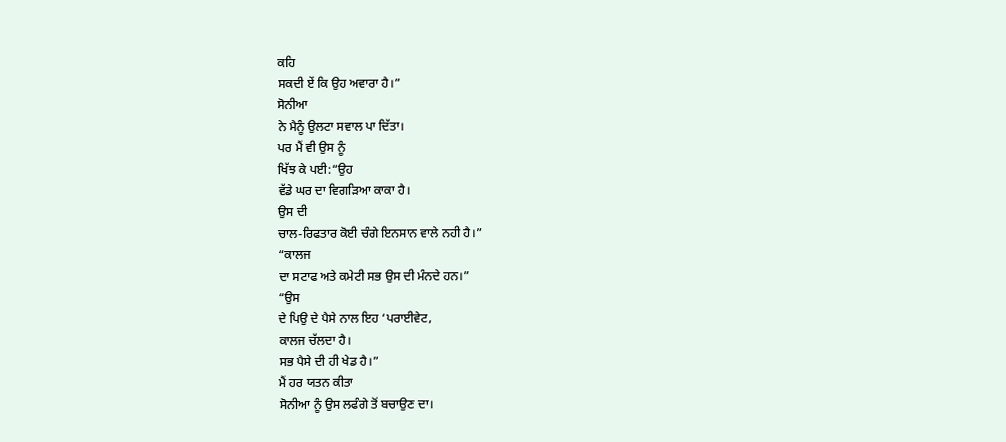ਕਹਿ
ਸਕਦੀ ਏਂ ਕਿ ਉਹ ਅਵਾਰਾ ਹੈ।”
ਸੋਨੀਆ
ਨੇ ਮੈਨੂੰ ਉਲਟਾ ਸਵਾਲ ਪਾ ਦਿੱਤਾ।
ਪਰ ਮੈਂ ਵੀ ਉਸ ਨੂੰ
ਖਿੱਝ ਕੇ ਪਈ:“ਉਹ
ਵੱਡੇ ਘਰ ਦਾ ਵਿਗੜਿਆ ਕਾਕਾ ਹੈ।
ਉਸ ਦੀ
ਚਾਲ-ਰਿਫਤਾਰ ਕੋਈ ਚੰਗੇ ਇਨਸਾਨ ਵਾਲੇ ਨਹੀ ਹੈ।”
“ਕਾਲਜ
ਦਾ ਸਟਾਫ ਅਤੇ ਕਮੇਟੀ ਸਭ ਉਸ ਦੀ ਮੰਨਦੇ ਹਨ।”
“ਉਸ
ਦੇ ਪਿਉ ਦੇ ਪੈਸੇ ਨਾਲ ਇਹ ‘ਪਰਾਈਵੇਟ,
ਕਾਲਜ ਚੱਲਦਾ ਹੈ।
ਸਭ ਪੈਸੇ ਦੀ ਹੀ ਖੇਡ ਹੈ।”
ਮੈਂ ਹਰ ਯਤਨ ਕੀਤਾ
ਸੋਨੀਆ ਨੂੰ ਉਸ ਲਫੰਗੇ ਤੋਂ ਬਚਾਉਣ ਦਾ।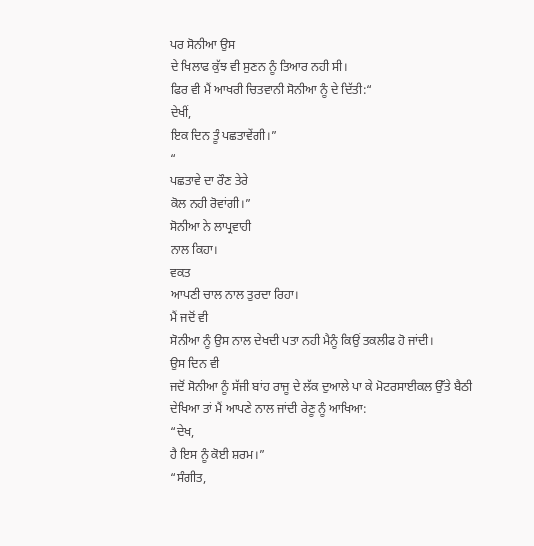ਪਰ ਸੋਨੀਆ ਉਸ
ਦੇ ਖਿਲਾਫ ਕੁੱਝ ਵੀ ਸੁਣਨ ਨੂੰ ਤਿਆਰ ਨਹੀ ਸੀ।
ਫਿਰ ਵੀ ਮੈਂ ਆਖਰੀ ਚਿਤਵਾਨੀ ਸੋਨੀਆ ਨੂੰ ਦੇ ਦਿੱਤੀ:“
ਦੇਖੀਂ,
ਇਕ ਦਿਨ ਤੂੰ ਪਛਤਾਵੇਂਗੀ।”
“
ਪਛਤਾਵੇ ਦਾ ਰੌਣ ਤੇਰੇ
ਕੋਲ ਨਹੀ ਰੋਵਾਂਗੀ।”
ਸੋਨੀਆ ਨੇ ਲਾਪ੍ਰਵਾਹੀ
ਨਾਲ ਕਿਹਾ।
ਵਕਤ
ਆਪਣੀ ਚਾਲ ਨਾਲ ਤੁਰਦਾ ਰਿਹਾ।
ਮੈਂ ਜਦੋਂ ਵੀ
ਸੋਨੀਆ ਨੂੰ ਉਸ ਨਾਲ ਦੇਖਦੀ ਪਤਾ ਨਹੀ ਮੈਨੂੰ ਕਿਉਂ ਤਕਲੀਫ ਹੋ ਜਾਂਦੀ।
ਉਸ ਦਿਨ ਵੀ
ਜਦੋਂ ਸੋਨੀਆ ਨੂੰ ਸੱਜੀ ਬਾਂਹ ਰਾਜੂ ਦੇ ਲੱਕ ਦੁਆਲੇ ਪਾ ਕੇ ਮੋਟਰਸਾਈਕਲ ਉੱਤੇ ਬੈਠੀ
ਦੇਖਿਆ ਤਾਂ ਮੈਂ ਆਪਣੇ ਨਾਲ ਜਾਂਦੀ ਰੇਣੂ ਨੂੰ ਆਖਿਆ:
“ਦੇਖ,
ਹੈ ਇਸ ਨੂੰ ਕੋਈ ਸ਼ਰਮ।”
“ਸੰਗੀਤ,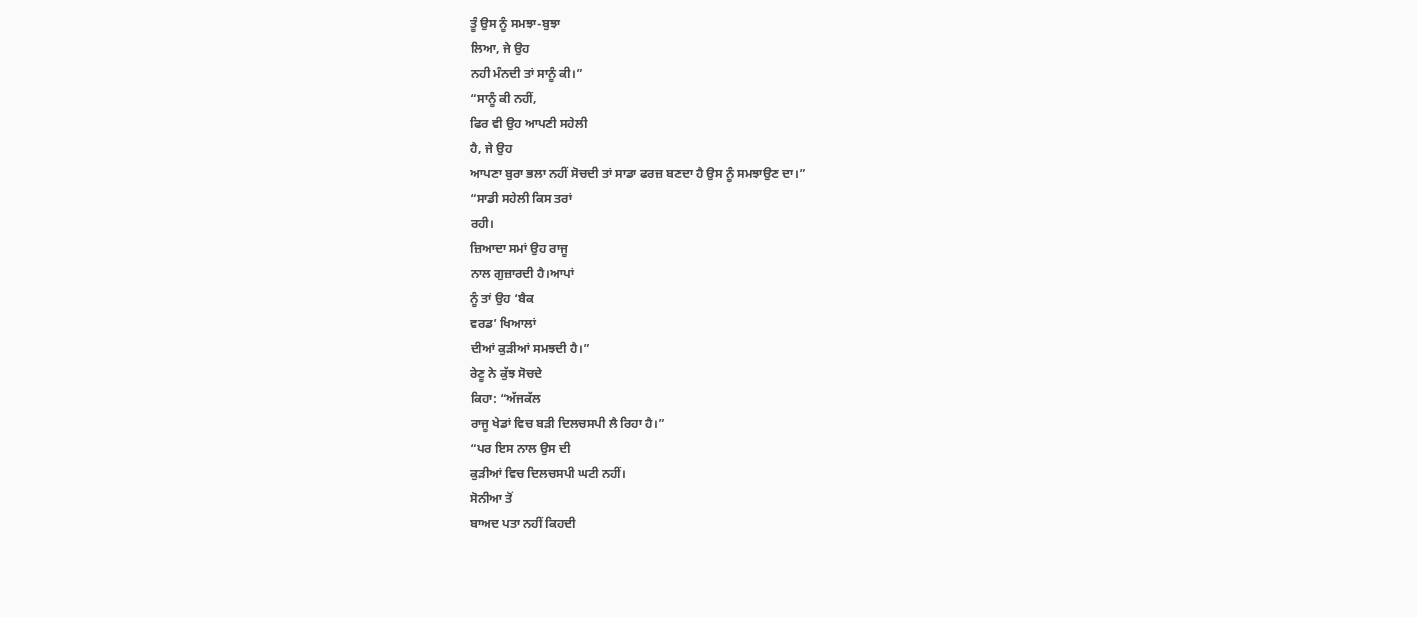ਤੂੰ ਉਸ ਨੂੰ ਸਮਝਾ-ਬੁਝਾ
ਲਿਆ, ਜੇ ਉਹ
ਨਹੀ ਮੰਨਦੀ ਤਾਂ ਸਾਨੂੰ ਕੀ।”
“ਸਾਨੂੰ ਕੀ ਨਹੀਂ,
ਫਿਰ ਵੀ ਉਹ ਆਪਣੀ ਸਹੇਲੀ
ਹੈ, ਜੇ ਉਹ
ਆਪਣਾ ਬੁਰਾ ਭਲਾ ਨਹੀਂ ਸੋਚਦੀ ਤਾਂ ਸਾਡਾ ਫਰਜ਼ ਬਣਦਾ ਹੈ ਉਸ ਨੂੰ ਸਮਝਾਉਣ ਦਾ।”
“ਸਾਡੀ ਸਹੇਲੀ ਕਿਸ ਤਰਾਂ
ਰਹੀ।
ਜ਼ਿਆਦਾ ਸਮਾਂ ਉਹ ਰਾਜੂ
ਨਾਲ ਗੁਜ਼ਾਰਦੀ ਹੈ।ਆਪਾਂ
ਨੂੰ ਤਾਂ ਉਹ ‘ਬੈਕ
ਵਰਡ’ ਖਿਆਲਾਂ
ਦੀਆਂ ਕੁੜੀਆਂ ਸਮਝਦੀ ਹੈ।”
ਰੇਣੂ ਨੇ ਕੁੱਝ ਸੋਚਦੇ
ਕਿਹਾ: “ਅੱਜਕੱਲ
ਰਾਜੂ ਖੇਡਾਂ ਵਿਚ ਬੜੀ ਦਿਲਚਸਪੀ ਲੈ ਰਿਹਾ ਹੈ।”
“ਪਰ ਇਸ ਨਾਲ ਉਸ ਦੀ
ਕੁੜੀਆਂ ਵਿਚ ਦਿਲਚਸਪੀ ਘਟੀ ਨਹੀਂ।
ਸੋਨੀਆ ਤੋਂ
ਬਾਅਦ ਪਤਾ ਨਹੀਂ ਕਿਹਦੀ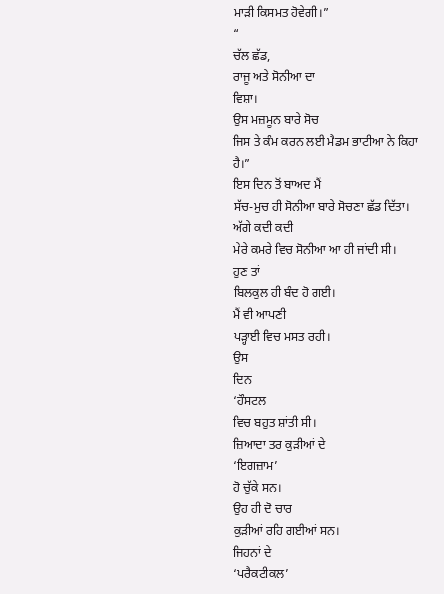ਮਾੜੀ ਕਿਸਮਤ ਹੋਵੇਗੀ।”
“
ਚੱਲ ਛੱਡ,
ਰਾਜੂ ਅਤੇ ਸੋਨੀਆ ਦਾ
ਵਿਸ਼ਾ।
ਉਸ ਮਜ਼ਮੂਨ ਬਾਰੇ ਸੋਚ
ਜਿਸ ਤੇ ਕੰਮ ਕਰਨ ਲਈ ਮੈਡਮ ਭਾਟੀਆ ਨੇ ਕਿਹਾ
ਹੈ।”
ਇਸ ਦਿਨ ਤੋਂ ਬਾਅਦ ਮੈਂ
ਸੱਚ-ਮੁਚ ਹੀ ਸੋਨੀਆ ਬਾਰੇ ਸੋਚਣਾ ਛੱਡ ਦਿੱਤਾ।
ਅੱਗੇ ਕਦੀ ਕਦੀ
ਮੇਰੇ ਕਮਰੇ ਵਿਚ ਸੋਨੀਆ ਆ ਹੀ ਜਾਂਦੀ ਸੀ।
ਹੁਣ ਤਾਂ
ਬਿਲਕੁਲ ਹੀ ਬੰਦ ਹੋ ਗਈ।
ਮੈਂ ਵੀ ਆਪਣੀ
ਪੜ੍ਹਾਈ ਵਿਚ ਮਸਤ ਰਹੀ।
ਉਸ
ਦਿਨ
‘ਹੌਸਟਲ
ਵਿਚ ਬਹੁਤ ਸ਼ਾਂਤੀ ਸੀ।
ਜ਼ਿਆਦਾ ਤਰ ਕੁੜੀਆਂ ਦੇ
‘ਇਗਜ਼ਾਮ’
ਹੋ ਚੁੱਕੇ ਸਨ।
ਉਹ ਹੀ ਦੋ ਚਾਰ
ਕੁੜੀਆਂ ਰਹਿ ਗਈਆਂ ਸਨ।
ਜਿਹਨਾਂ ਦੇ
‘ਪਰੈਕਟੀਕਲ’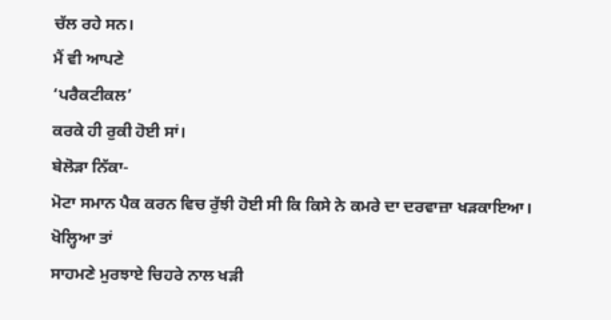ਚੱਲ ਰਹੇ ਸਨ।
ਮੈਂ ਵੀ ਆਪਣੇ
‘ਪਰੈਕਟੀਕਲ’
ਕਰਕੇ ਹੀ ਰੁਕੀ ਹੋਈ ਸਾਂ।
ਬੇਲੋੜਾ ਨਿੱਕਾ-
ਮੋਟਾ ਸਮਾਨ ਪੈਕ ਕਰਨ ਵਿਚ ਰੁੱਝੀ ਹੋਈ ਸੀ ਕਿ ਕਿਸੇ ਨੇ ਕਮਰੇ ਦਾ ਦਰਵਾਜ਼ਾ ਖੜਕਾਇਆ।
ਖੋਲ੍ਹਿਆ ਤਾਂ
ਸਾਹਮਣੇ ਮੁਰਝਾਏ ਚਿਹਰੇ ਨਾਲ ਖੜੀ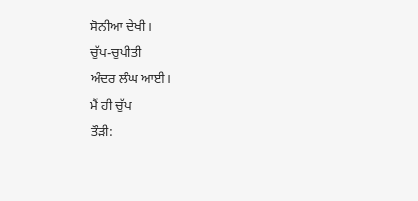ਸੋਨੀਆ ਦੇਖੀ।
ਚੁੱਪ-ਚੁਪੀਤੀ
ਅੰਦਰ ਲੰਘ ਆਈ।
ਮੈਂ ਹੀ ਚੁੱਪ
ਤੌੜੀ: